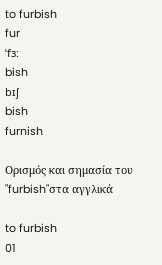to furbish
fur
ˈfɜ:
bish
bɪʃ
bish
furnish

Ορισμός και σημασία του "furbish"στα αγγλικά

to furbish
01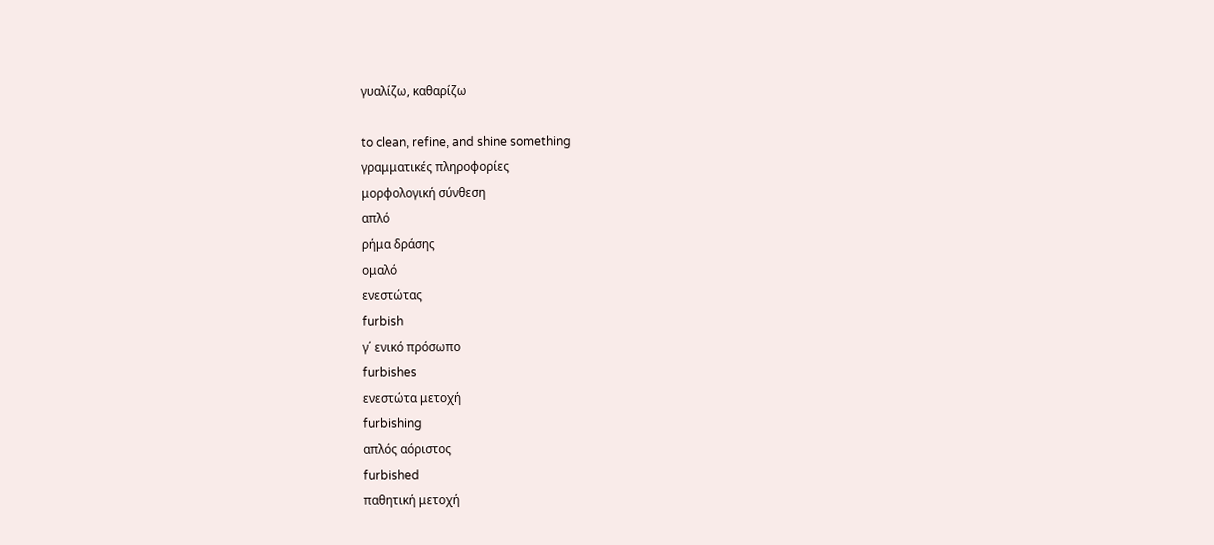γυαλίζω, καθαρίζω

to clean, refine, and shine something
γραμματικές πληροφορίες
μορφολογική σύνθεση
απλό
ρήμα δράσης
ομαλό
ενεστώτας
furbish
γ΄ ενικό πρόσωπο
furbishes
ενεστώτα μετοχή
furbishing
απλός αόριστος
furbished
παθητική μετοχή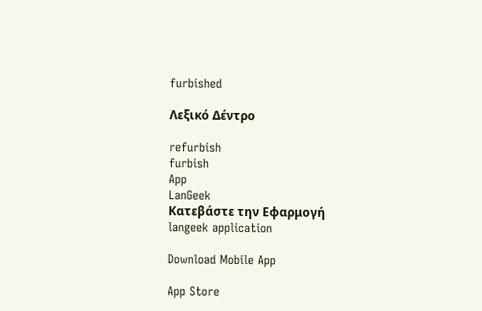furbished

Λεξικό Δέντρο

refurbish
furbish
App
LanGeek
Κατεβάστε την Εφαρμογή
langeek application

Download Mobile App

App Store